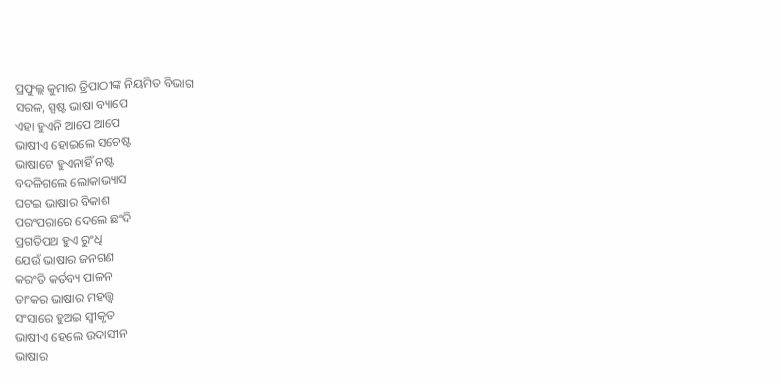ପ୍ରଫୁଲ୍ଲ କୁମାର ତ୍ରିପାଠୀଙ୍କ ନିୟମିତ ବିଭାଗ
ସରଳ, ସ୍ପଷ୍ଟ ଭାଷା ବ୍ୟାପେ
ଏହା ହୁଏନି ଆପେ ଆପେ
ଭାଷୀଏ ହୋଇଲେ ସଚେଷ୍ଟ
ଭାଷାଟେ ହୁଏନାହିଁ ନଷ୍ଟ
ବଦଳିଗଲେ ଲୋକାଭ୍ୟାସ
ଘଟଇ ଭାଷାର ବିକାଶ
ପରଂପରାରେ ଦେଲେ ଛଂଦି
ପ୍ରଗତିପଥ ହୁଏ ରୁଂଧି
ଯେଉଁ ଭାଷାର ଜନଗଣ
କରଂତି କର୍ତବ୍ୟ ପାଳନ
ତାଂକର ଭାଷାର ମହତ୍ତ୍ବ
ସଂସାରେ ହୁଅଇ ସ୍ବୀକୃତ
ଭାଷୀଏ ହେଲେ ଉଦାସୀନ
ଭାଷାର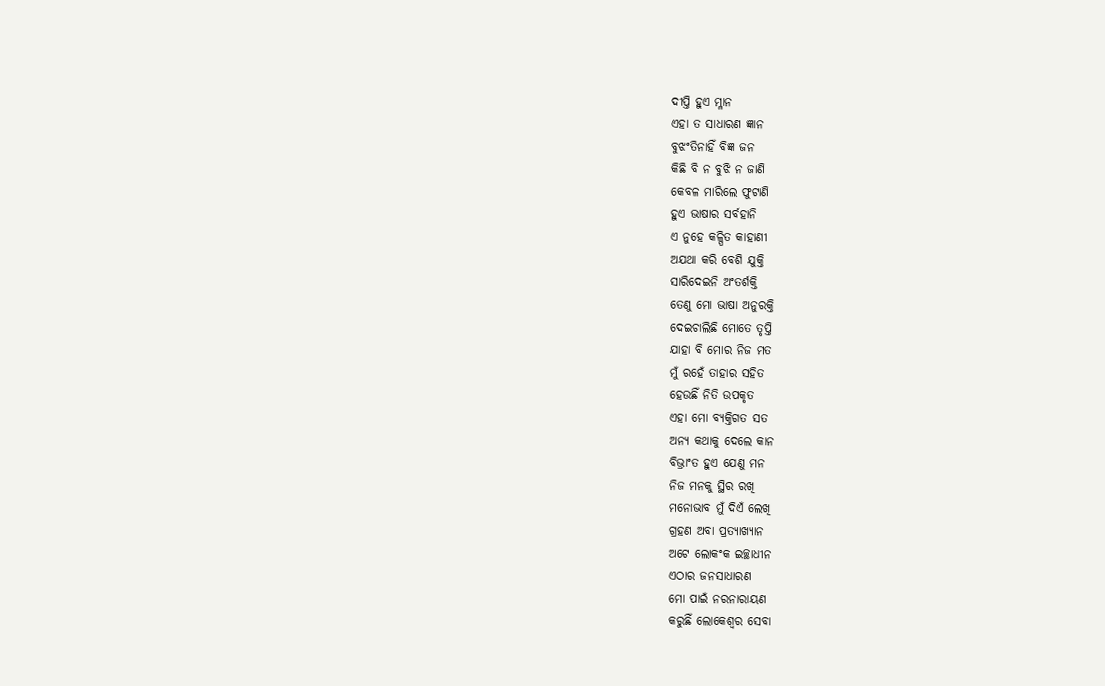ଦୀପ୍ତି ହୁଏ ମ୍ଳାନ
ଏହା ତ ସାଧାରଣ ଜ୍ଞାନ
ବୁଝଂତିନାହିଁ ବିଜ୍ଞ ଜନ
କିଛି ବି ନ ବୁଝି ନ ଜାଣି
କେବଳ ମାରିଲେ ଫୁଟାଣି
ହୁଏ ଭାଷାର ସର୍ବହାନି
ଏ ନୁହେ କଳ୍ପିତ କାହାଣୀ
ଅଯଥା କରି ବେଶି ଯୁକ୍ତି
ସାରିଦେଇନି ଅଂତର୍ଶକ୍ତି
ତେଣୁ ମୋ ଭାଷା ଅନୁରକ୍ତି
ଦେଇଚାଲିଛି ମୋତେ ତୃପ୍ତି
ଯାହା ବି ମୋର ନିଜ ମତ
ମୁଁ ରହେଁ ତାହାର ସହିତ
ହେଉଛିଁ ନିତି ଉପକୃତ
ଏହା ମୋ ବ୍ୟକ୍ତିଗତ ସତ
ଅନ୍ୟ କଥାକୁ ଦେଲେ କାନ
ବିଭ୍ରାଂତ ହୁଏ ଯେଣୁ ମନ
ନିଜ ମନକୁ ସ୍ଥିର ରଖି
ମନୋଭାବ ମୁଁ ଦିଏଁ ଲେଖି
ଗ୍ରହଣ ଅବା ପ୍ରତ୍ୟାଖ୍ୟାନ
ଅଟେ ଲୋକଂକ ଇଚ୍ଛାଧୀନ
ଏଠାର ଜନସାଧାରଣ
ମୋ ପାଇଁ ନରନାରାୟଣ
କରୁଛିଁ ଲୋକେଶ୍ବର ସେବା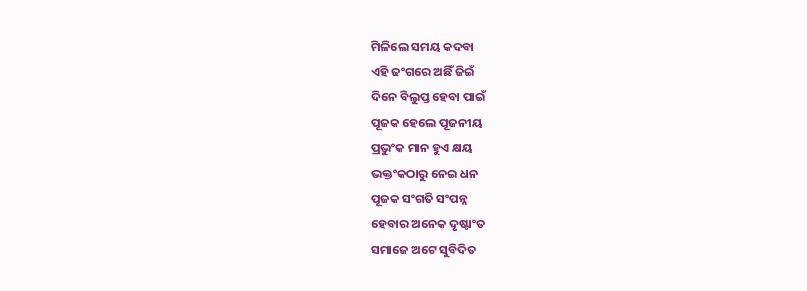ମିଳିଲେ ସମୟ କଦବା
ଏହି ଢଂଗରେ ଅଛିଁ ଜିଇଁ
ଦିନେ ବିଲୁପ୍ତ ହେବା ପାଇଁ
ପୂଜକ ହେଲେ ପୂଜନୀୟ
ପ୍ରଭୁଂକ ମାନ ହୁଏ କ୍ଷୟ
ଭକ୍ତଂକଠାରୁ ନେଇ ଧନ
ପୂଜକ ସଂଗତି ସଂପନ୍ନ
ହେବାର ଅନେକ ଦୃଷ୍ଟାଂତ
ସମାଜେ ଅଟେ ସୁବିଦିତ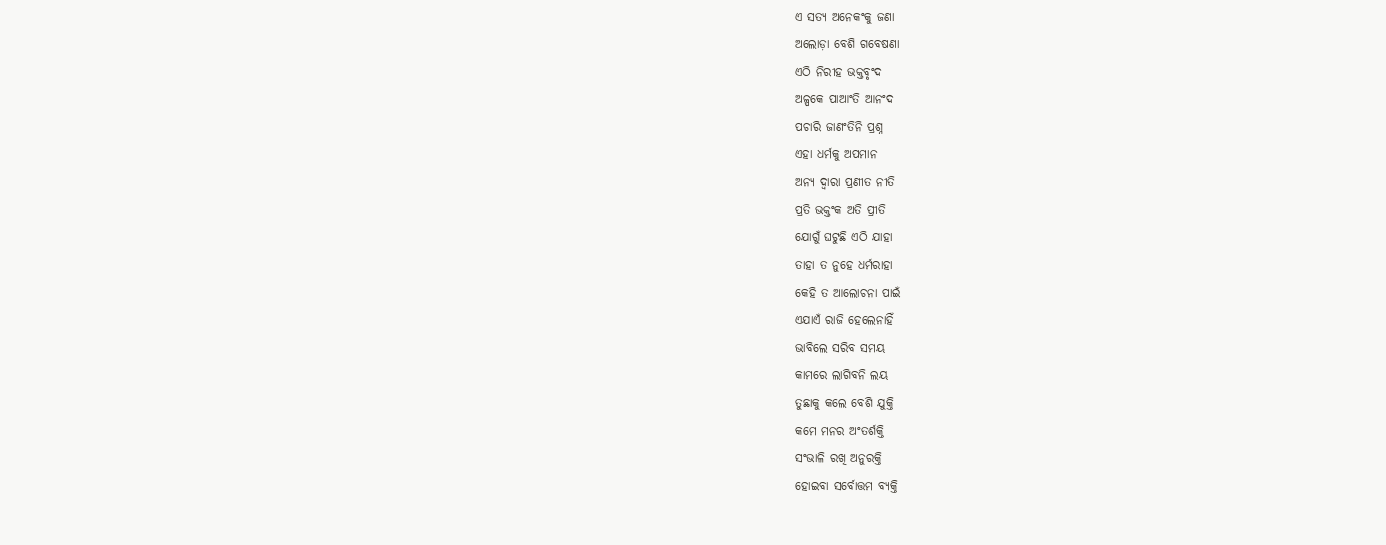ଏ ସତ୍ୟ ଅନେକଂକୁ ଜଣା
ଅଲୋଡ଼ା ବେଶି ଗବେଷଣା
ଏଠି ନିରୀହ ଭକ୍ତବୃଂଦ
ଅଳ୍ପକେ ପାଆଂତି ଆନଂଦ
ପଚାରି ଜାଣଂତିନି ପ୍ରଶ୍ନ
ଏହା ଧର୍ମକୁ ଅପମାନ
ଅନ୍ୟ ଦ୍ବାରା ପ୍ରଣୀତ ନୀତି
ପ୍ରତି ଭକ୍ତଂକ ଅତି ପ୍ରୀତି
ଯୋଗୁଁ ଘଟୁଛି ଏଠି ଯାହା
ତାହା ତ ନୁହେ ଧର୍ମରାହା
କେହି ତ ଆଲୋଚନା ପାଇଁ
ଏଯାଏଁ ରାଜି ହେଲେନାହିଁ
ଭାବିଲେ ସରିବ ସମୟ
କାମରେ ଲାଗିବନି ଲୟ
ତୁଛାକୁ କଲେ ବେଶି ଯୁକ୍ତି
କମେ ମନର ଅଂତର୍ଶକ୍ତି
ସଂଭାଳି ରଖି ଅନୁରକ୍ତି
ହୋଇବା ସର୍ବୋତ୍ତମ ବ୍ୟକ୍ତି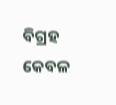ବିଗ୍ରହ କେବଳ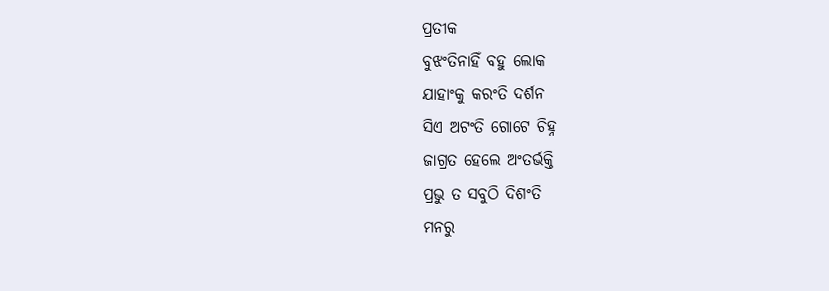ପ୍ରତୀକ
ବୁଝଂତିନାହିଁ ବହୁ ଲୋକ
ଯାହାଂକୁ କରଂତି ଦର୍ଶନ
ସିଏ ଅଟଂତି ଗୋଟେ ଚିହ୍ନ
ଜାଗ୍ରତ ହେଲେ ଅଂତର୍ଭକ୍ତି
ପ୍ରଭୁ ତ ସବୁଠି ଦିଶଂତି
ମନରୁ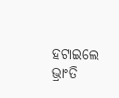ହଟାଇଲେ ଭ୍ରାଂତି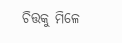ଚିତ୍ତକୁ ମିଳେ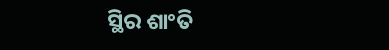ସ୍ଥିର ଶାଂତି